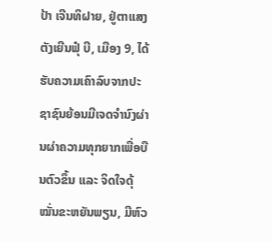ປ້າ ເຈີນທິຝາຍ, ຢູ່ຕາແສງ ຕັງເຍີນຟຸ໋ ບີ, ເມືອງ 9, ໄດ້ຮັບຄວາມເຄົາລົບຈາກປະຊາຊົນຍ້ອນມີເຈດຈຳນົງຜ່ານຜ່າຄວາມທຸກຍາກເພື່ອບືນຕົວຂຶ້ນ ແລະ ຈິດໃຈດຸ້ໝັ່ນຂະຫຍັນພຽນ, ມີຫົວ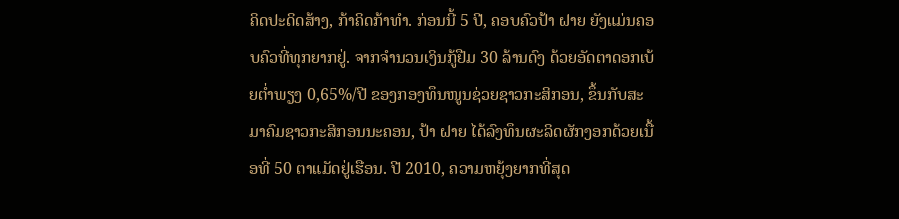ຄິດປະດິດສ້າງ, ກ້າຄິດກ້າທຳ. ກ່ອນນີ້ 5 ປີ, ຄອບຄົວປ້າ ຝາຍ ຍັງແມ່ນຄອບຄົວທີ່ທຸກຍາກຢູ່. ຈາກຈຳນວນເງິນກູ້ຢືມ 30 ລ້ານດົງ ດ້ວຍອັດຕາດອກເບ້ຍຕ່ຳພຽງ 0,65%/ປີ ຂອງກອງທຶນໜູນຊ່ວຍຊາວກະສິກອນ, ຂຶ້ນກັບສະມາຄົມຊາວກະສິກອນນະຄອນ, ປ້າ ຝາຍ ໄດ້ລົງທຶນຜະລິດຜັກງອກດ້ວຍເນື້ອທີ່ 50 ຕາແມັດຢູ່ເຮືອນ. ປີ 2010, ຄວາມຫຍຸ້ງຍາກທີ່ສຸດ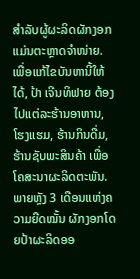ສຳລັບຜູ້ຜະລິດຜັກງອກແມ່ນຕະຫຼາດຈຳໜ່າຍ. ເພື່ອແກ້ໄຂບັນຫານີ້ໃຫ້ໄດ້, ປ້າ ເຈີນທິຟາຍ ຕ້ອງໄປແຕ່ລະຮ້ານອາຫານ, ໂຮງແຮມ, ຮ້ານກິນດື່ມ, ຮ້ານຊັບພະສິນຄ້າ ເພື່ອໂຄສະນາຜະລິດຕະພັນ. ພາຍຫຼັງ 3 ເດືອນແຫ່ງຄວາມຍືດໝັ້ນ ຜັກງອກໂດຍປ້າຜະລິດອອ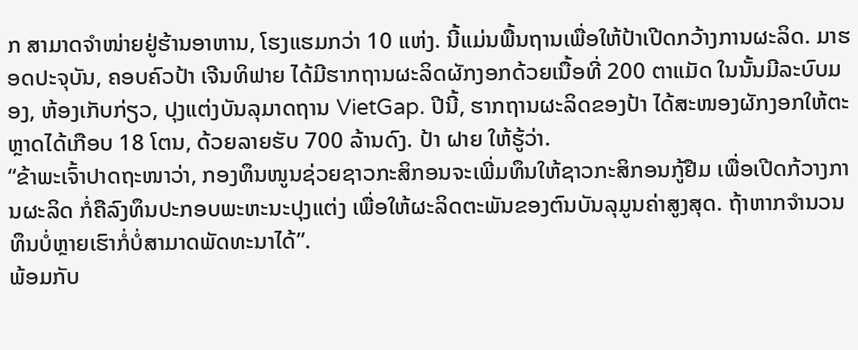ກ ສາມາດຈຳໜ່າຍຢູ່ຮ້ານອາຫານ, ໂຮງແຮມກວ່າ 10 ແຫ່ງ. ນີ້ແມ່ນພື້ນຖານເພື່ອໃຫ້ປ້າເປີດກວ້າງການຜະລິດ. ມາຮອດປະຈຸບັນ, ຄອບຄົວປ້າ ເຈີນທິຟາຍ ໄດ້ມີຮາກຖານຜະລິດຜັກງອກດ້ວຍເນື້ອທີ່ 200 ຕາແມັດ ໃນນັ້ນມີລະບົບມອງ, ຫ້ອງເກັບກ່ຽວ, ປຸງແຕ່ງບັນລຸມາດຖານ VietGap. ປີນີ້, ຮາກຖານຜະລິດຂອງປ້າ ໄດ້ສະໜອງຜັກງອກໃຫ້ຕະຫຼາດໄດ້ເກືອບ 18 ໂຕນ, ດ້ວຍລາຍຮັບ 700 ລ້ານດົງ. ປ້າ ຝາຍ ໃຫ້ຮູ້ວ່າ.
“ຂ້າພະເຈົ້າປາດຖະໜາວ່າ, ກອງທຶນໜູນຊ່ວຍຊາວກະສິກອນຈະເພີ່ມທຶນໃຫ້ຊາວກະສິກອນກູ້ຢືມ ເພື່ອເປີດກ້ວາງການຜະລິດ ກໍ່ຄືລົງທຶນປະກອບພະຫະນະປຸງແຕ່ງ ເພື່ອໃຫ້ຜະລິດຕະພັນຂອງຕົນບັນລຸມູນຄ່າສູງສຸດ. ຖ້າຫາກຈຳນວນທຶນບໍ່ຫຼາຍເຮົາກໍ່ບໍ່ສາມາດພັດທະນາໄດ້”.
ພ້ອມກັບ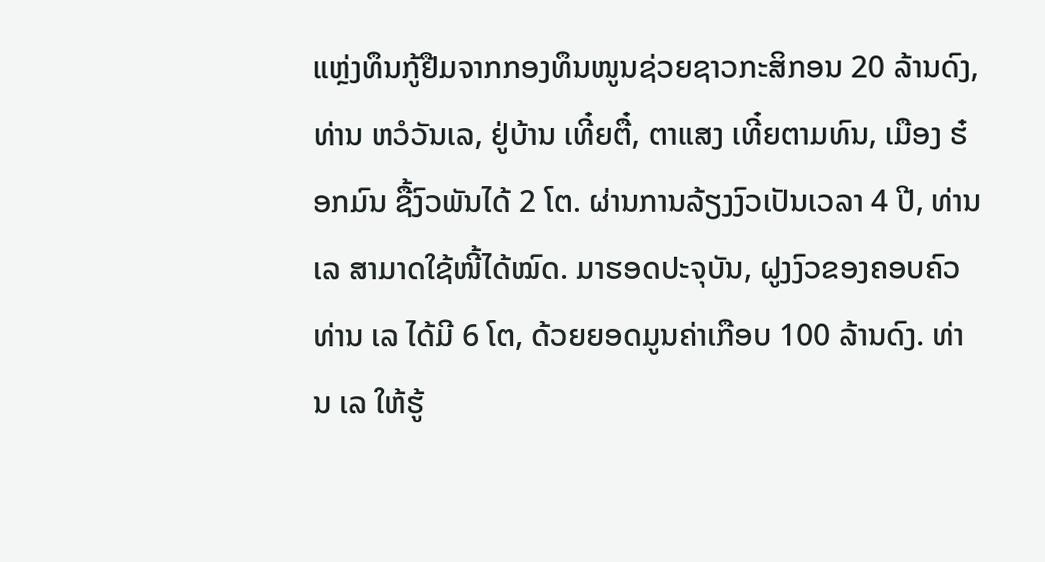ແຫຼ່ງທຶນກູ້ຢືມຈາກກອງທຶນໜູນຊ່ວຍຊາວກະສິກອນ 20 ລ້ານດົງ, ທ່ານ ຫວໍວັນເລ, ຢູ່ບ້ານ ເທີ໋ຍຕື໋, ຕາແສງ ເທີ໋ຍຕາມທົນ, ເມືອງ ຮ໋ອກມົນ ຊື້ງົວພັນໄດ້ 2 ໂຕ. ຜ່ານການລ້ຽງງົວເປັນເວລາ 4 ປີ, ທ່ານ ເລ ສາມາດໃຊ້ໜີ້ໄດ້ໝົດ. ມາຮອດປະຈຸບັນ, ຝູງງົວຂອງຄອບຄົວທ່ານ ເລ ໄດ້ມີ 6 ໂຕ, ດ້ວຍຍອດມູນຄ່າເກືອບ 100 ລ້ານດົງ. ທ່ານ ເລ ໃຫ້ຮູ້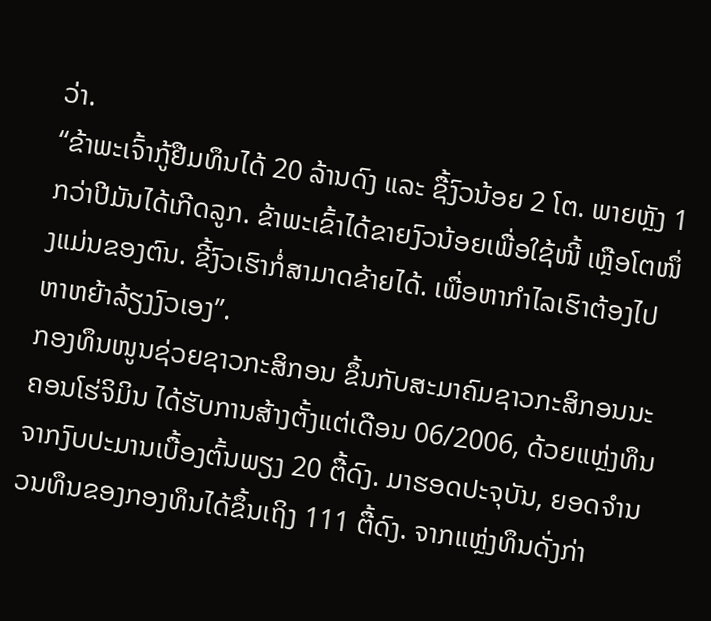ວ່າ.
“ຂ້າພະເຈົ້າກູ້ຢືມທຶນໄດ້ 20 ລ້ານດົງ ແລະ ຊື້ງົວນ້ອຍ 2 ໂຕ. ພາຍຫຼັງ 1 ກວ່າປີມັນໄດ້ເກີດລູກ. ຂ້າພະເຂົ້າໄດ້ຂາຍງົວນ້ອຍເພື່ອໃຊ້ໜີ້ ເຫຼືອໂຕໜຶ່ງແມ່ນຂອງຕົນ. ຂີ້ງົວເຮົາກໍ່ສາມາດຂ້າຍໄດ້. ເພື່ອຫາກຳໄລເຮົາຕ້ອງໄປຫາຫຍ້າລ້ຽງງົວເອງ”.
ກອງທຶນໜູນຊ່ວຍຊາວກະສິກອນ ຂຶ້ນກັບສະມາຄົມຊາວກະສິກອນນະຄອນໂຮ່ຈິມິນ ໄດ້ຮັບການສ້າງຕັ້ງແຕ່ເດືອນ 06/2006, ດ້ວຍແຫຼ່ງທຶນຈາກງົບປະມານເບື້ອງຕົ້ນພຽງ 20 ຕື້ດົງ. ມາຮອດປະຈຸບັນ, ຍອດຈຳນວນທຶນຂອງກອງທຶນໄດ້ຂຶ້ນເຖິງ 111 ຕື້ດົງ. ຈາກແຫຼ່ງທຶນດັ່ງກ່າ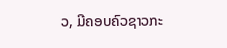ວ, ມີຄອບຄົວຊາວກະ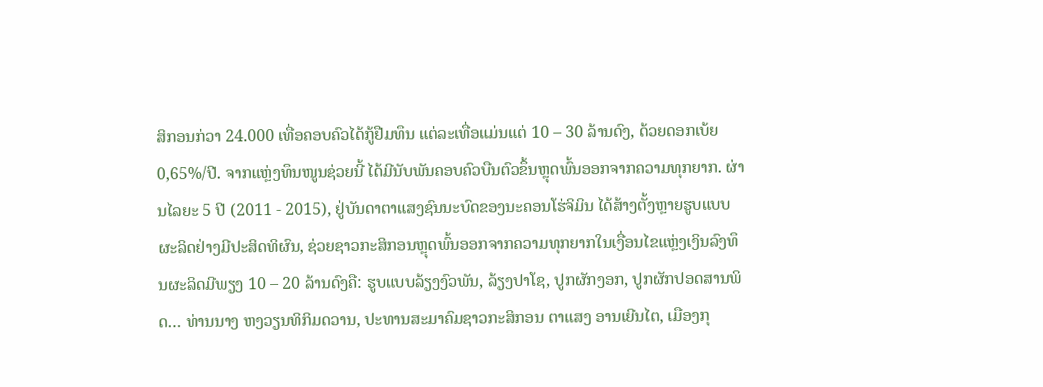ສິກອນກ່ວາ 24.000 ເທື່ອຄອບຄົວໄດ້ກູ້ຢືມທຶນ ແຕ່ລະເທື່ອແມ່ນແຕ່ 10 – 30 ລ້ານດົງ, ດ້ວຍດອກເບ້ຍ 0,65%/ປີ. ຈາກແຫຼ່ງທຶນໜູນຊ່ວຍນີ້ ໄດ້ມີນັບພັນຄອບຄົວບືນຕົວຂຶ້ນຫຼຸດພົ້ນອອກຈາກຄວາມທຸກຍາກ. ຜ່ານໄລຍະ 5 ປີ (2011 - 2015), ຢູ່ບັນດາຕາແສງຊົນນະບົດຂອງນະຄອນໂຮ່ຈິມິນ ໄດ້ສ້າງຕັ້ງຫຼາຍຮູບແບບຜະລິດຢ່າງມີປະສິດທິຜົນ, ຊ່ວຍຊາວກະສິກອນຫຼຸດພົ້ນອອກຈາກຄວາມທຸກຍາກໃນເງື່ອນໄຂແຫຼ່ງເງິນລົງທຶນຜະລິດມີພຽງ 10 – 20 ລ້ານດົງຄື: ຮູບແບບລ້ຽງງົວພັນ, ລ້ຽງປາໂຊ, ປູກຜັກງອກ, ປູກຜັກປອດສານພິດ… ທ່ານນາງ ຫງວຽນທິກິມດວານ, ປະທານສະມາຄົມຊາວກະສິກອນ ຕາແສງ ອານເຍີນໄຕ, ເມືອງກຸ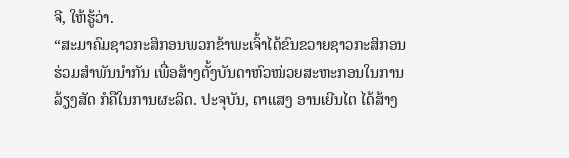ຈີ, ໃຫ້ຮູ້ວ່າ.
“ສະມາຄົມຊາວກະສິກອນພວກຂ້າພະເຈົ້າໄດ້ຂົນຂວາຍຊາວກະສິກອນ ຮ່ວມສຳພັນນຳກັນ ເພື່ອສ້າງຕັ້ງບັນດາຫົວໜ່ວຍສະຫະກອນໃນການລ້ຽງສັດ ກໍຄືໃນການຜະລິດ. ປະຈຸບັນ, ຕາແສງ ອານເຍີນໄຕ ໄດ້ສ້າງ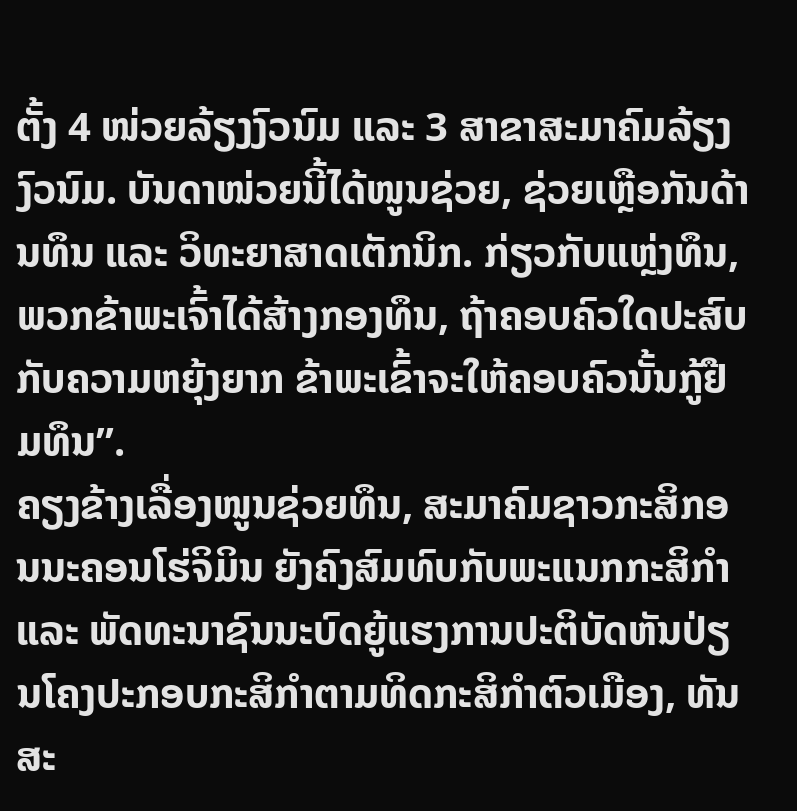ຕັ້ງ 4 ໜ່ວຍລ້ຽງງົວນົມ ແລະ 3 ສາຂາສະມາຄົມລ້ຽງງົວນົມ. ບັນດາໜ່ວຍນີ້ໄດ້ໜູນຊ່ວຍ, ຊ່ວຍເຫຼືອກັນດ້ານທຶນ ແລະ ວິທະຍາສາດເຕັກນິກ. ກ່ຽວກັບແຫຼ່ງທຶນ, ພວກຂ້າພະເຈົ້າໄດ້ສ້າງກອງທຶນ, ຖ້າຄອບຄົວໃດປະສົບກັບຄວາມຫຍຸ້ງຍາກ ຂ້າພະເຂົ້າຈະໃຫ້ຄອບຄົວນັ້ນກູ້ຢືມທຶນ”.
ຄຽງຂ້າງເລື່ອງໜູນຊ່ວຍທຶນ, ສະມາຄົມຊາວກະສິກອນນະຄອນໂຮ່ຈິມິນ ຍັງຄົງສົມທົບກັບພະແນກກະສິກຳ ແລະ ພັດທະນາຊົນນະບົດຍູ້ແຮງການປະຕິບັດຫັນປ່ຽນໂຄງປະກອບກະສິກຳຕາມທິດກະສິກຳຕົວເມືອງ, ທັນສະ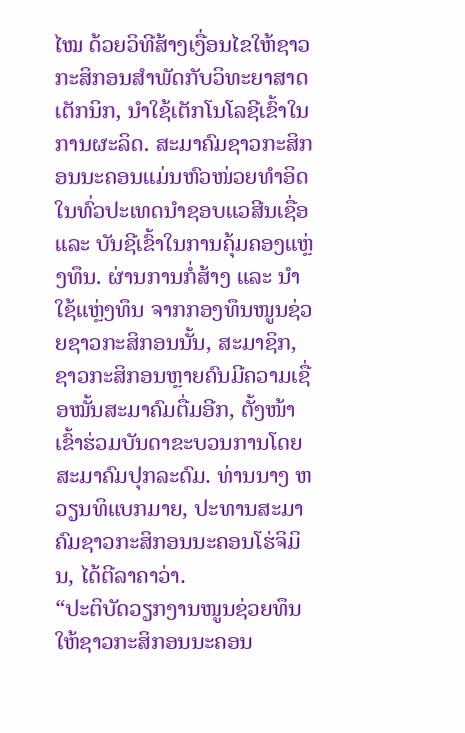ໄໝ ດ້ວຍວິທີສ້າງເງື່ອນໄຂໃຫ້ຊາວກະສິກອນສຳພັດກັບວິທະຍາສາດເຕັກນິກ, ນຳໃຊ້ເຕັກໂນໂລຊີເຂົ້າໃນການຜະລິດ. ສະມາຄົມຊາວກະສິກອນນະຄອນແມ່ນຫົວໜ່ວຍທຳອິດໃນທົ່ວປະເທດນຳຊອບແວສີນເຊື່ອ ແລະ ບັນຊີເຂົ້າໃນການຄຸ້ມຄອງແຫຼ່ງທຶນ. ຜ່ານການກໍ່ສ້າງ ແລະ ນຳໃຊ້ແຫຼ່ງທຶນ ຈາກກອງທຶນໜູນຊ່ວຍຊາວກະສິກອນນັ້ນ, ສະມາຊິກ, ຊາວກະສິກອນຫຼາຍຄົນມີຄວາມເຊື່ອໝັ້ນສະມາຄົມຕື່ມອີກ, ຕັ້ງໜ້າເຂົ້າຮ່ວມບັນດາຂະບວນການໂດຍສະມາຄົມປຸກລະດົມ. ທ່ານນາງ ຫວຽນທິແບກມາຍ, ປະທານສະມາຄົມຊາວກະສິກອນນະຄອນໂຮ່ຈິມິນ, ໄດ້ຕີລາຄາວ່າ.
“ປະຕິບັດວຽກງານໜູນຊ່ວຍທຶນໃຫ້ຊາວກະສິກອນນະຄອນ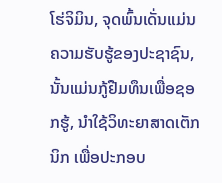ໂຮ່ຈິມິນ, ຈຸດພົ້ນເດັ່ນແມ່ນຄວາມຮັບຮູ້ຂອງປະຊາຊົນ, ນັ້ນແມ່ນກູ້ຢືມທຶນເພື່ອຊອກຮູ້, ນຳໃຊ້ວິທະຍາສາດເຕັກນິກ ເພື່ອປະກອບ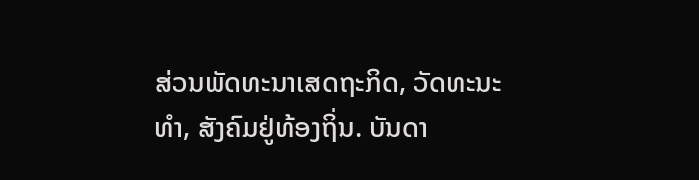ສ່ວນພັດທະນາເສດຖະກິດ, ວັດທະນະທຳ, ສັງຄົມຢູ່ທ້ອງຖິ່ນ. ບັນດາ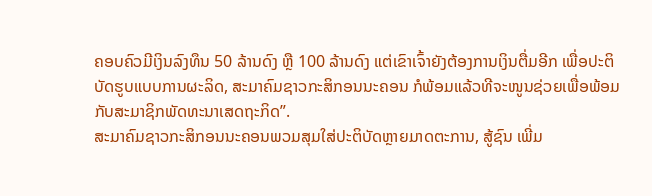ຄອບຄົວມີເງິນລົງທຶນ 50 ລ້ານດົງ ຫຼື 100 ລ້ານດົງ ແຕ່ເຂົາເຈົ້າຍັງຕ້ອງການເງິນຕື່ມອີກ ເພື່ອປະຕິບັດຮູບແບບການຜະລິດ, ສະມາຄົມຊາວກະສິກອນນະຄອນ ກໍພ້ອມແລ້ວທີຈະໜູນຊ່ວຍເພື່ອພ້ອມກັບສະມາຊິກພັດທະນາເສດຖະກິດ”.
ສະມາຄົມຊາວກະສິກອນນະຄອນພວມສຸມໃສ່ປະຕິບັດຫຼາຍມາດຕະການ, ສູ້ຊົນ ເພີ່ມ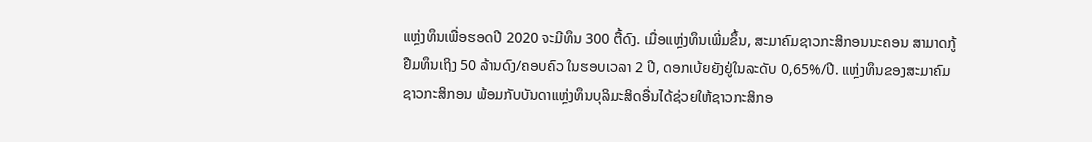ແຫຼ່ງທຶນເພື່ອຮອດປີ 2020 ຈະມີທຶນ 300 ຕື້ດົງ. ເມື່ອແຫຼ່ງທຶນເພີ່ມຂຶ້ນ, ສະມາຄົມຊາວກະສິກອນນະຄອນ ສາມາດກູ້ຢືມທຶນເຖິງ 50 ລ້ານດົງ/ຄອບຄົວ ໃນຮອບເວລາ 2 ປີ, ດອກເບ້ຍຍັງຢູ່ໃນລະດັບ 0,65%/ປີ. ແຫຼ່ງທຶນຂອງສະມາຄົມຊາວກະສິກອນ ພ້ອມກັບບັນດາແຫຼ່ງທຶນບຸລິມະສິດອື່ນໄດ້ຊ່ວຍໃຫ້ຊາວກະສິກອ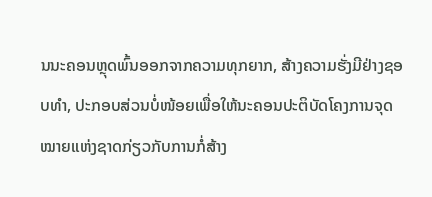ນນະຄອນຫຼຸດພົ້ນອອກຈາກຄວາມທຸກຍາກ, ສ້າງຄວາມຮັ່ງມີຢ່າງຊອບທຳ, ປະກອບສ່ວນບໍ່ໜ້ອຍເພື່ອໃຫ້ນະຄອນປະຕິບັດໂຄງການຈຸດໝາຍແຫ່ງຊາດກ່ຽວກັບການກໍ່ສ້າງ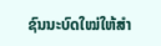ຊົນນະບົດໃໝ່ໃຫ້ສຳ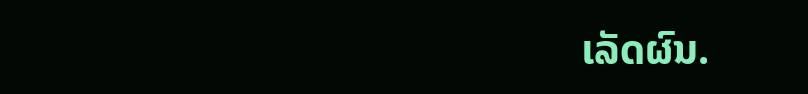ເລັດຜົນ.